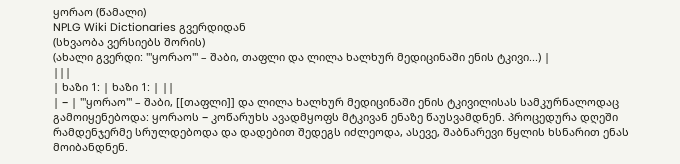ყორაო (წამალი)
NPLG Wiki Dictionaries გვერდიდან
(სხვაობა ვერსიებს შორის)
(ახალი გვერდი: '''ყორაო''' – შაბი, თაფლი და ლილა ხალხურ მედიცინაში ენის ტკივი...) |
|||
| ხაზი 1: | ხაზი 1: | ||
| − | '''ყორაო''' – შაბი, [[თაფლი]] და ლილა ხალხურ მედიცინაში ენის ტკივილისას სამკურნალოდაც გამოიყენებოდა: ყორაოს − კოწარუხს ავადმყოფს მტკივან ენაზე წაუსვამდნენ. პროცედურა დღეში რამდენჯერმე სრულდებოდა და დადებით შედეგს იძლეოდა, ასევე, შაბნარევი წყლის ხსნარით ენას მოიბანდნენ.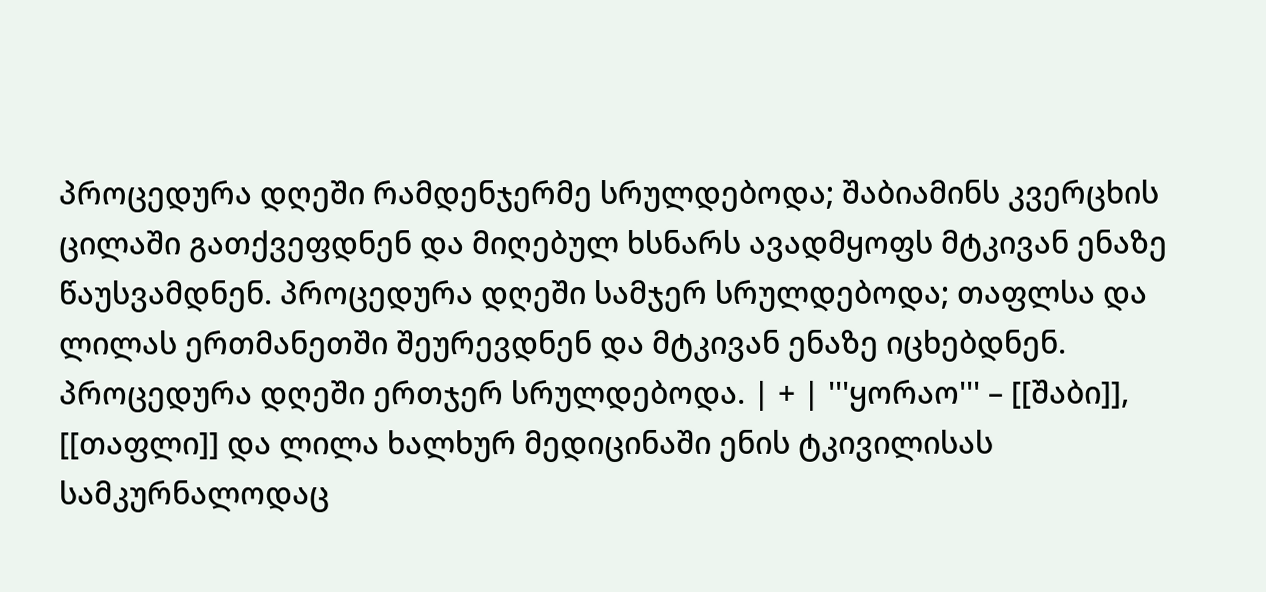პროცედურა დღეში რამდენჯერმე სრულდებოდა; შაბიამინს კვერცხის ცილაში გათქვეფდნენ და მიღებულ ხსნარს ავადმყოფს მტკივან ენაზე წაუსვამდნენ. პროცედურა დღეში სამჯერ სრულდებოდა; თაფლსა და ლილას ერთმანეთში შეურევდნენ და მტკივან ენაზე იცხებდნენ. პროცედურა დღეში ერთჯერ სრულდებოდა. | + | '''ყორაო''' – [[შაბი]], [[თაფლი]] და ლილა ხალხურ მედიცინაში ენის ტკივილისას სამკურნალოდაც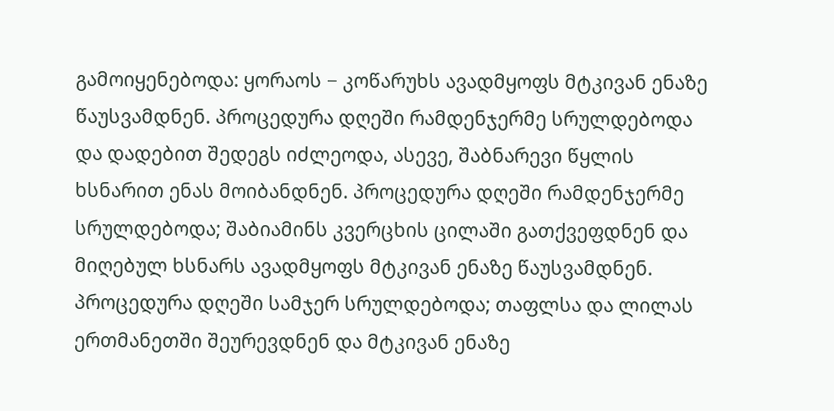გამოიყენებოდა: ყორაოს − კოწარუხს ავადმყოფს მტკივან ენაზე წაუსვამდნენ. პროცედურა დღეში რამდენჯერმე სრულდებოდა და დადებით შედეგს იძლეოდა, ასევე, შაბნარევი წყლის ხსნარით ენას მოიბანდნენ. პროცედურა დღეში რამდენჯერმე სრულდებოდა; შაბიამინს კვერცხის ცილაში გათქვეფდნენ და მიღებულ ხსნარს ავადმყოფს მტკივან ენაზე წაუსვამდნენ. პროცედურა დღეში სამჯერ სრულდებოდა; თაფლსა და ლილას ერთმანეთში შეურევდნენ და მტკივან ენაზე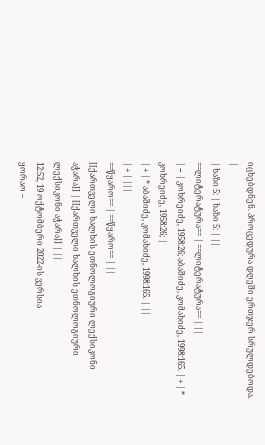იცხებდნენ. პროცედურა დღეში ერთჯერ სრულდებოდა. |
| ხაზი 5: | ხაზი 5: | ||
==ლიტერატურა== | ==ლიტერატურა== | ||
| − | კოხრეიძე, 1958:26; აბაშიძე, კომახიძე, 1998:165. | + | * კოხრეიძე, 1958:26; |
| + | * აბაშიძე, კომახიძე, 1998:165. | ||
| + | |||
==წყარო== | ==წყარო== | ||
[[ქართველი ხალხის ეთნოლოგიური ლექსიკონი აჭარა]] | [[ქართველი ხალხის ეთნოლოგიური ლექსიკონი აჭარა]] | ||
12:52, 19 ოქტომბერი 2022-ის ვერსია
ყორაო –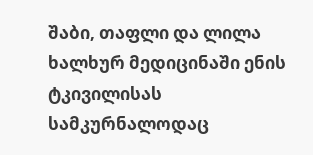შაბი, თაფლი და ლილა ხალხურ მედიცინაში ენის ტკივილისას სამკურნალოდაც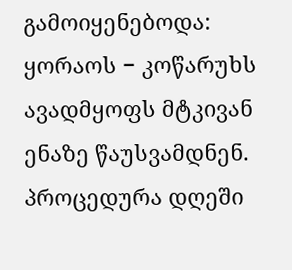გამოიყენებოდა: ყორაოს − კოწარუხს ავადმყოფს მტკივან ენაზე წაუსვამდნენ. პროცედურა დღეში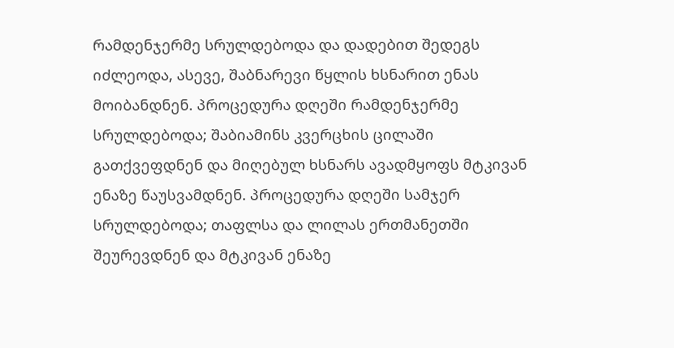რამდენჯერმე სრულდებოდა და დადებით შედეგს იძლეოდა, ასევე, შაბნარევი წყლის ხსნარით ენას მოიბანდნენ. პროცედურა დღეში რამდენჯერმე სრულდებოდა; შაბიამინს კვერცხის ცილაში გათქვეფდნენ და მიღებულ ხსნარს ავადმყოფს მტკივან ენაზე წაუსვამდნენ. პროცედურა დღეში სამჯერ სრულდებოდა; თაფლსა და ლილას ერთმანეთში შეურევდნენ და მტკივან ენაზე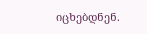იცხებდნენ.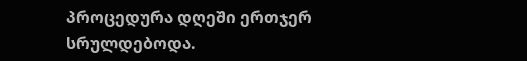პროცედურა დღეში ერთჯერ სრულდებოდა.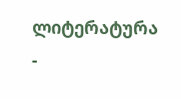ლიტერატურა
-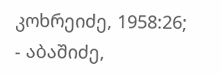კოხრეიძე, 1958:26;
- აბაშიძე,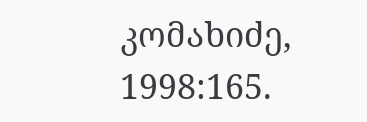კომახიძე, 1998:165.